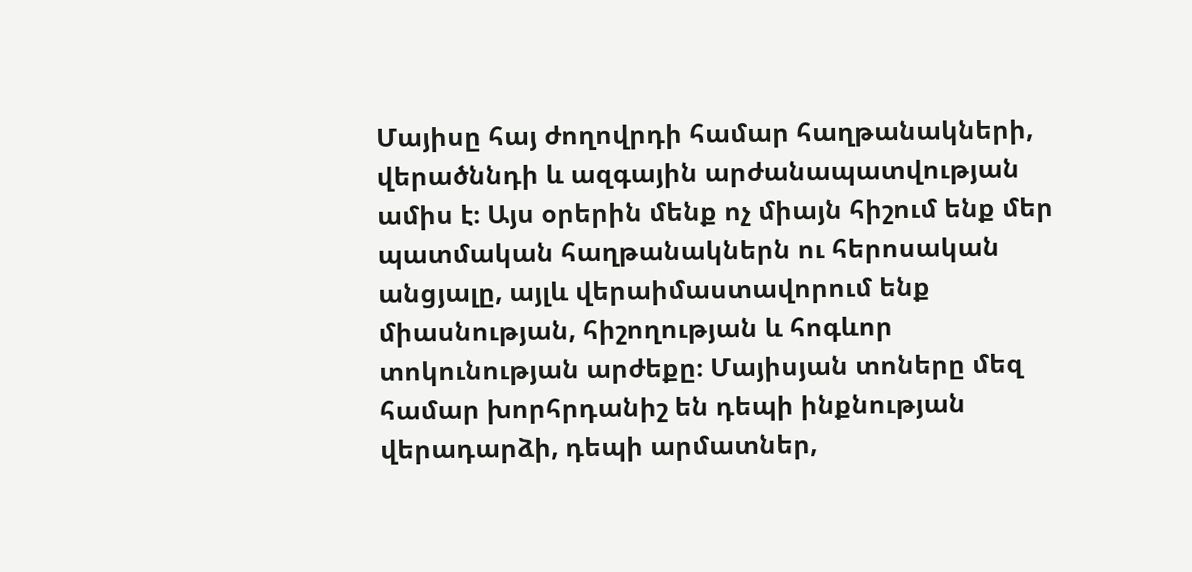Մայիսը հայ ժողովրդի համար հաղթանակների, վերածննդի և ազգային արժանապատվության ամիս է։ Այս օրերին մենք ոչ միայն հիշում ենք մեր պատմական հաղթանակներն ու հերոսական անցյալը, այլև վերաիմաստավորում ենք միասնության, հիշողության և հոգևոր տոկունության արժեքը։ Մայիսյան տոները մեզ համար խորհրդանիշ են դեպի ինքնության վերադարձի, դեպի արմատներ,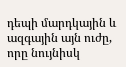դեպի մարդկային և ազգային այն ուժը, որը նույնիսկ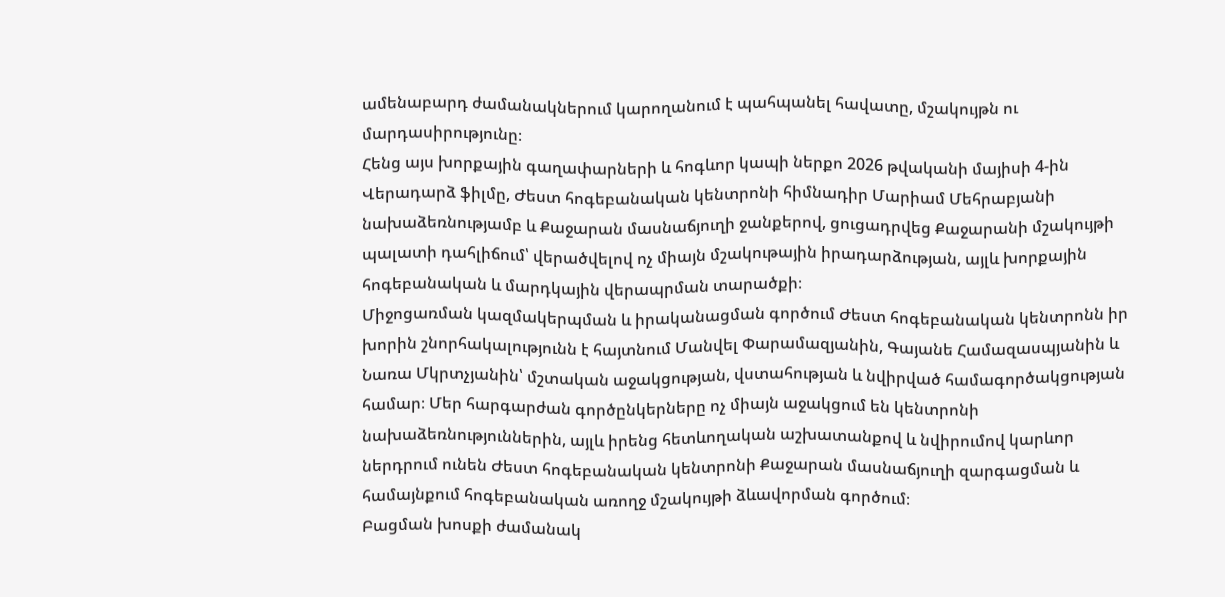ամենաբարդ ժամանակներում կարողանում է պահպանել հավատը, մշակույթն ու մարդասիրությունը։
Հենց այս խորքային գաղափարների և հոգևոր կապի ներքո 2026 թվականի մայիսի 4-ին Վերադարձ ֆիլմը, Ժեստ հոգեբանական կենտրոնի հիմնադիր Մարիամ Մեհրաբյանի նախաձեռնությամբ և Քաջարան մասնաճյուղի ջանքերով, ցուցադրվեց Քաջարանի մշակույթի պալատի դահլիճում՝ վերածվելով ոչ միայն մշակութային իրադարձության, այլև խորքային հոգեբանական և մարդկային վերապրման տարածքի։
Միջոցառման կազմակերպման և իրականացման գործում Ժեստ հոգեբանական կենտրոնն իր խորին շնորհակալությունն է հայտնում Մանվել Փարամազյանին, Գայանե Համազասպյանին և Նառա Մկրտչյանին՝ մշտական աջակցության, վստահության և նվիրված համագործակցության համար։ Մեր հարգարժան գործընկերները ոչ միայն աջակցում են կենտրոնի նախաձեռնություններին, այլև իրենց հետևողական աշխատանքով և նվիրումով կարևոր ներդրում ունեն Ժեստ հոգեբանական կենտրոնի Քաջարան մասնաճյուղի զարգացման և համայնքում հոգեբանական առողջ մշակույթի ձևավորման գործում։
Բացման խոսքի ժամանակ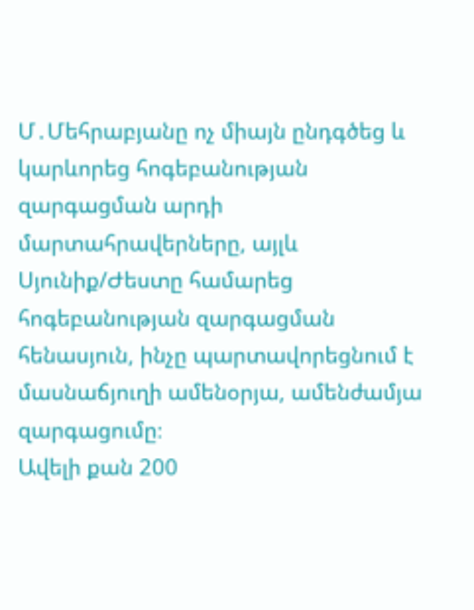Մ․Մեհրաբյանը ոչ միայն ընդգծեց և կարևորեց հոգեբանության զարգացման արդի մարտահրավերները, այլև Սյունիք/Ժեստը համարեց հոգեբանության զարգացման հենասյուն, ինչը պարտավորեցնում է մասնաճյուղի ամենօրյա, ամենժամյա զարգացումը։
Ավելի քան 200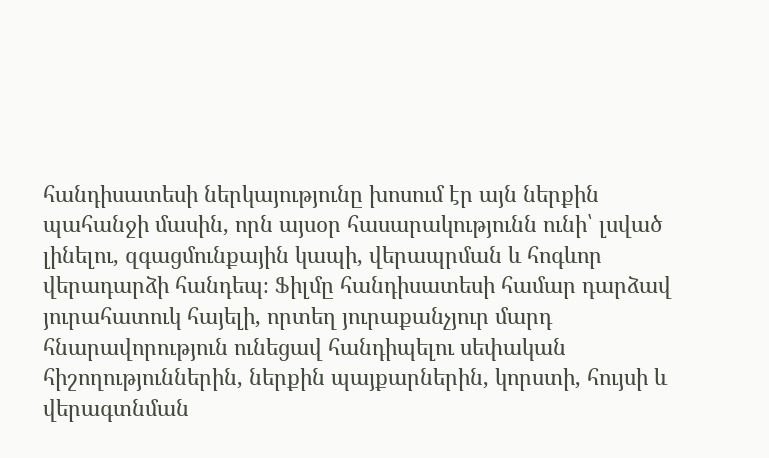հանդիսատեսի ներկայությունը խոսում էր այն ներքին պահանջի մասին, որն այսօր հասարակությունն ունի՝ լսված լինելու, զգացմունքային կապի, վերապրման և հոգևոր վերադարձի հանդեպ։ Ֆիլմը հանդիսատեսի համար դարձավ յուրահատուկ հայելի, որտեղ յուրաքանչյուր մարդ հնարավորություն ունեցավ հանդիպելու սեփական հիշողություններին, ներքին պայքարներին, կորստի, հույսի և վերագտնման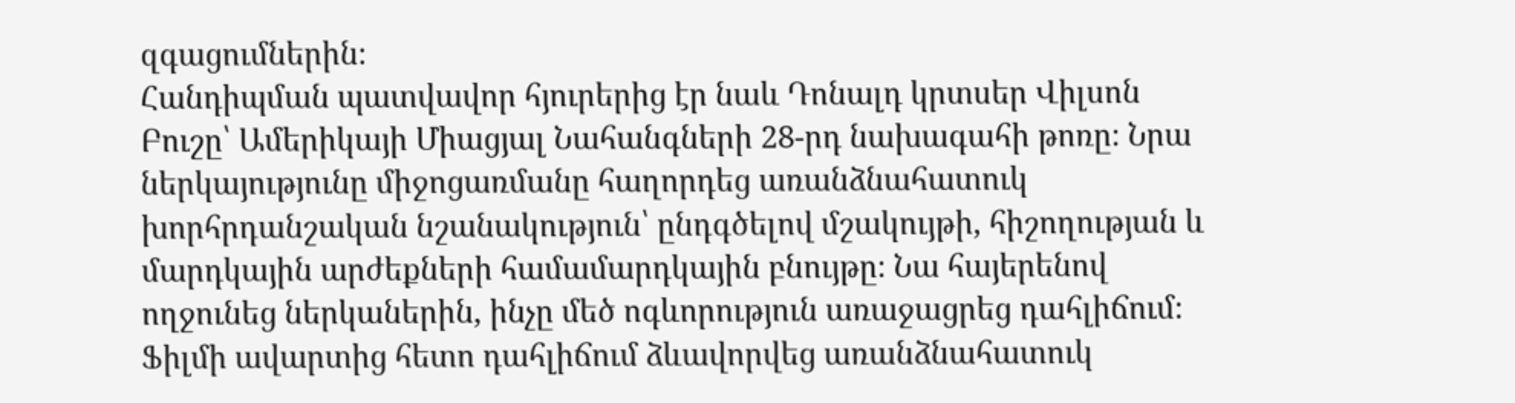զգացումներին։
Հանդիպման պատվավոր հյուրերից էր նաև Դոնալդ կրտսեր Վիլսոն Բուշը՝ Ամերիկայի Միացյալ Նահանգների 28-րդ նախագահի թոռը։ Նրա ներկայությունը միջոցառմանը հաղորդեց առանձնահատուկ խորհրդանշական նշանակություն՝ ընդգծելով մշակույթի, հիշողության և մարդկային արժեքների համամարդկային բնույթը։ Նա հայերենով ողջունեց ներկաներին, ինչը մեծ ոգևորություն առաջացրեց դահլիճում։
Ֆիլմի ավարտից հետո դահլիճում ձևավորվեց առանձնահատուկ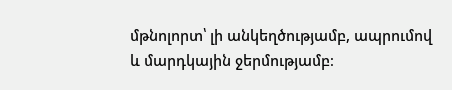մթնոլորտ՝ լի անկեղծությամբ, ապրումով և մարդկային ջերմությամբ։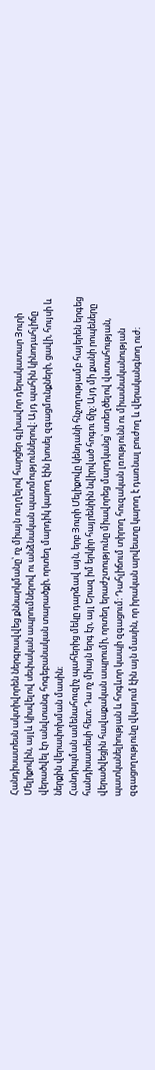Հանդիսատեսն ակտիվորեն ներգրավվեց քննարկմանը՝ ոչ միայն ուղղելով հարցեր գլխավոր դերակատար Յուրի Մելիքովին, այլև կիսվելով սեփական ապրումներով ու անձնական պատմություններով։ Այդ պահին կինոդահլիճը վերածվել էր անվտանգ հոգեբանական տարածքի, որտեղ մարդիկ կարող էին խոսել զգացմունքների, ցավի, հույսի և ներքին վերափոխման մասին։
Հանդիպման ամենահուզիչ պահերից մեկը դարձավ այն, երբ Յուրի Մելիքովը կենդանի հնչողությամբ հայերեն երգեց հանդիսատեսի հետ։ Դա ոչ միայն երգ էր, այլ Երազ իմ երկիր հայրենիին նվիրված հոգու ճիչ։ Այդ մի քանի րոպեները վերածվեցին հավաքական ապրումի, որտեղ երաժշտությունը միավորեց մարդկանց՝ ստեղծելով վստահության, պատկանելիության և հոգևոր կապի զգացում։ Դահլիճում տիրող հուզական լռությունն ու միասնականության զգացողությունը վկայում էին այն մասին, որ իրական արվեստը կարող է դառնալ բուժող և վերականգնող ուժ։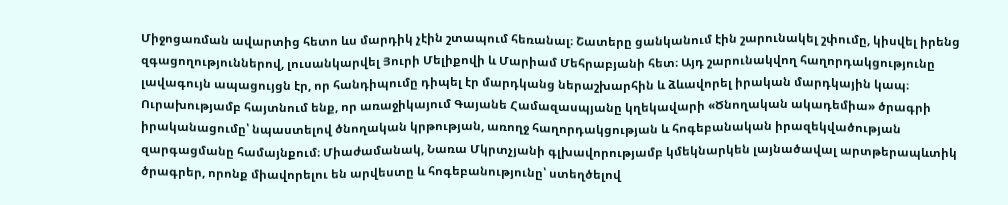Միջոցառման ավարտից հետո ևս մարդիկ չէին շտապում հեռանալ։ Շատերը ցանկանում էին շարունակել շփումը, կիսվել իրենց զգացողություններով, լուսանկարվել Յուրի Մելիքովի և Մարիամ Մեհրաբյանի հետ։ Այդ շարունակվող հաղորդակցությունը լավագույն ապացույցն էր, որ հանդիպումը դիպել էր մարդկանց ներաշխարհին և ձևավորել իրական մարդկային կապ։
Ուրախությամբ հայտնում ենք, որ առաջիկայում Գայանե Համազասպյանը կղեկավարի «Ծնողական ակադեմիա» ծրագրի իրականացումը՝ նպաստելով ծնողական կրթության, առողջ հաղորդակցության և հոգեբանական իրազեկվածության զարգացմանը համայնքում։ Միաժամանակ, Նառա Մկրտչյանի գլխավորությամբ կմեկնարկեն լայնածավալ արտթերապևտիկ ծրագրեր, որոնք միավորելու են արվեստը և հոգեբանությունը՝ ստեղծելով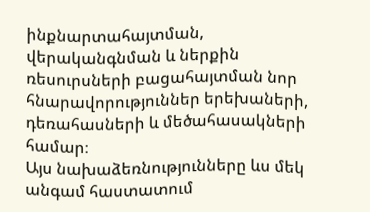ինքնարտահայտման, վերականգնման և ներքին ռեսուրսների բացահայտման նոր հնարավորություններ երեխաների, դեռահասների և մեծահասակների համար։
Այս նախաձեռնությունները ևս մեկ անգամ հաստատում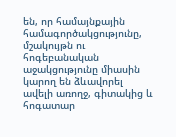են, որ համայնքային համագործակցությունը, մշակույթն ու հոգեբանական աջակցությունը միասին կարող են ձևավորել ավելի առողջ, գիտակից և հոգատար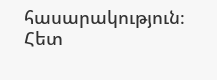հասարակություն։
Հետ